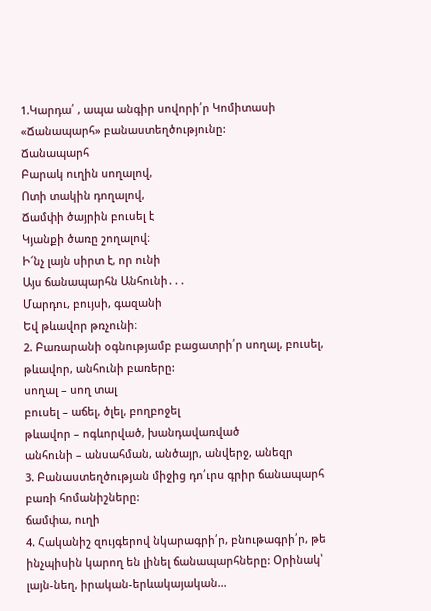1.Կարդա՛ , ապա անգիր սովորի՛ր Կոմիտասի «Ճանապարհ» բանաստեղծությունը:
Ճանապարհ
Բարակ ուղին սողալով,
Ոտի տակին դողալով,
Ճամփի ծայրին բուսել է
Կյանքի ծառը շողալով։
Ի՜նչ լայն սիրտ է, որ ունի
Այս ճանապարհն Անհունի․․․
Մարդու, բույսի, գազանի
Եվ թևավոր թռչունի։
2. Բառարանի օգնությամբ բացատրի՛ր սողալ, բուսել, թևավոր, անհունի բառերը:
սողալ – սող տալ
բուսել – աճել, ծլել, բողբոջել
թևավոր – ոգևորված, խանդավառված
անհունի – անսահման, անծայր, անվերջ, անեզր
3. Բանաստեղծության միջից դո՛ւրս գրիր ճանապարհ բառի հոմանիշները:
ճամփա, ուղի
4. Հականիշ զույգերով նկարագրի՛ր, բնութագրի՛ր, թե ինչպիսին կարող են լինել ճանապարհները: Օրինակ՝ լայն-նեղ, իրական-երևակայական...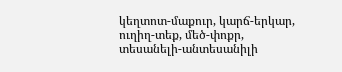կեղտոտ-մաքուր, կարճ-երկար, ուղիղ-տեք, մեծ-փոքր, տեսանելի-անտեսանիլի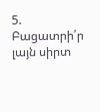5. Բացատրի՛ր լայն սիրտ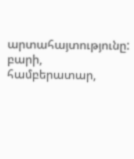արտահայտությունը:
բարի, համբերատար,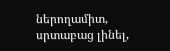ներողամիտ, սրտաբաց լինել,